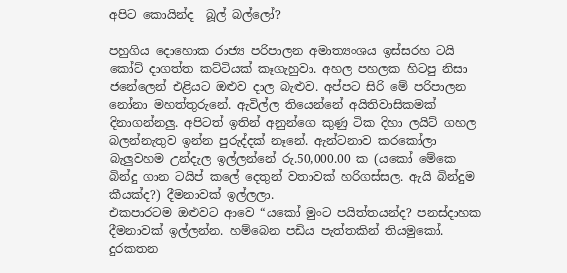අපිට කොයින්ද  බූල් බල්ලෝ?

පහුගිය දොහොක රාජ්‍ය පරිපාලන අමාත්‍යංශය ඉස්සරහ ටයි කෝට් දාගත්ත කට්ටියක් කෑගැහුවා. අහල පහලක හිටපු නිසා ජනේලෙන් එළියට ඔළුව දාල බැළුව. අප්පට සිරි මේ පරිපාලන නෝනා මහත්තුරුනේ. ඇවිල්ල තියෙන්නේ අයිතිවාසිකමක් දිනාගන්නලු. අපිටත් ඉතින් අනුන්ගෙ කුණු ටික දිහා ලයිට් ගහල බලන්නැතුව ඉන්න පුරුද්දක් නෑනේ. ඇන්ටනාව කරකෝලා බැලුවහම උන්දැල ඉල්ලන්නේ රු.50,000.00 ක (යකෝ මේකෙ බින්දු ගාන ටයිප් කලේ දෙතුන් වතාවක් හරිගස්සල. ඇයි බින්දුම කීයක්ද?) දීමනාවක් ඉල්ලලා.
එකපාරටම ඔළුවට ආවෙ “යකෝ මුංට පයිත්තයන්ද? පනස්දාහක දීමනාවක් ඉල්ලන්න. හම්බෙන පඩිය පැත්තකින් තියමුකෝ. දුරකතන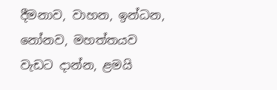දීමනාව, වාහන, ඉන්ධන, නෝනව, මහත්තයව වැඩට දාන්න, ළමයි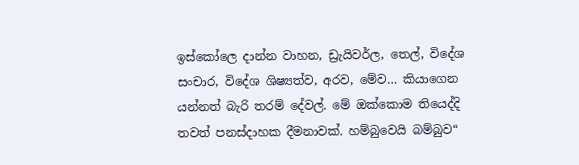ඉස්කෝලෙ දාන්න වාහන, ඩ්‍රැයිවර්ල, තෙල්, විදේශ සංචාර, විදේශ ශිෂ්‍යත්ව, අරව, මේව… කියාගෙන යන්නත් බැරි තරම් දේවල්. මේ ඔක්කොම තියෙද්දි තවත් පනස්දාහක දීමනාවක්. හම්බුවෙයි බම්බුව“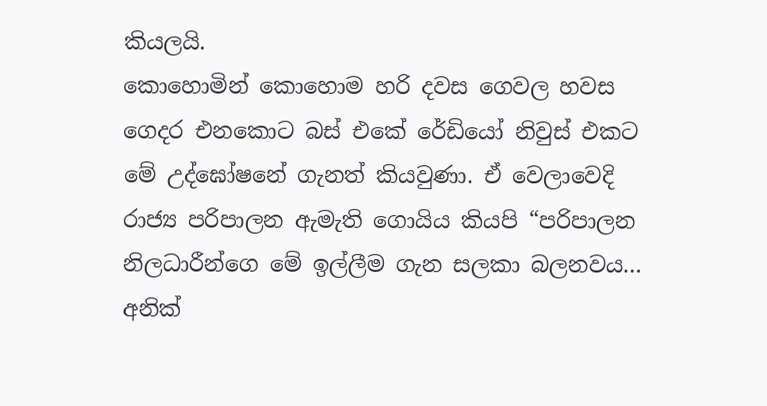කියලයි.
කොහොමින් කොහොම හරි දවස ගෙවල හවස ගෙදර එනකොට බස් එකේ රේඩියෝ නිවුස් එකට මේ උද්ඝෝෂනේ ගැනත් කියවුණා. ඒ වෙලාවෙදි රාජ්‍ය පරිපාලන ඇමැති ගොයිය කියපි “පරිපාලන නිලධාරීන්ගෙ මේ ඉල්ලීම ගැන සලකා බලනවය… අනික්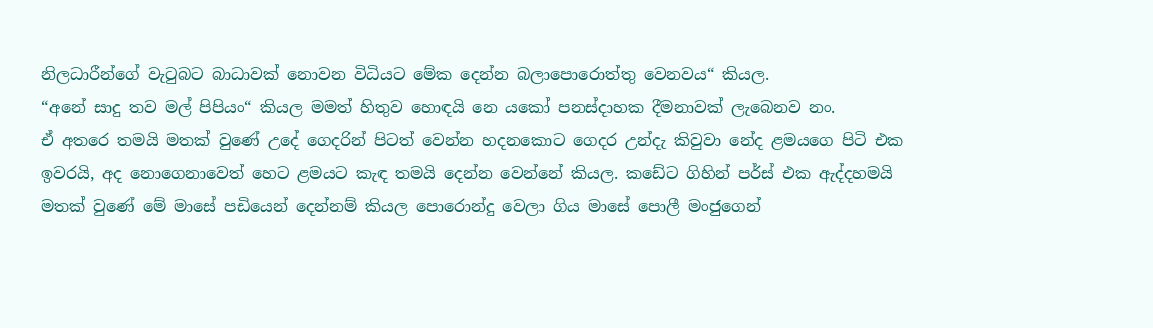නිලධාරීන්ගේ වැටුබට බාධාවක් නොවන විධියට මේක දෙන්න බලාපොරොත්තු වෙනවය“ කියල.
“අනේ සාදු තව මල් පිපියං“ කියල මමත් හිතුව හොඳයි නෙ යකෝ පනස්දාහක දීමනාවක් ලැබෙනව නං.
ඒ අතරෙ තමයි මතක් වුණේ උදේ ගෙදරින් පිටත් වෙන්න හදනකොට ගෙදර උන්දැ කිවුවා නේද ළමයගෙ පිටි එක ඉවරයි, අද නොගෙනාවෙත් හෙට ළමයට කැඳ තමයි දෙන්න වෙන්නේ කියල. කඩේට ගිහින් පර්ස් එක ඇද්දහමයි මතක් වුණේ මේ මාසේ පඩියෙන් දෙන්නම් කියල පොරොන්දු වෙලා ගිය මාසේ පොලී මංජුගෙන්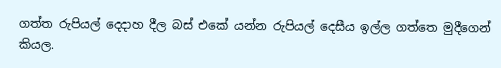ගත්ත රුපියල් දෙදාහ දීල බස් එකේ යන්න රුපියල් දෙසීය ඉල්ල ගත්තෙ මුදීගෙන් කියල.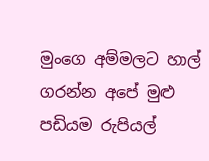මුංගෙ අම්මලට හාල් ගරන්න අපේ මුළු පඩියම රුපියල්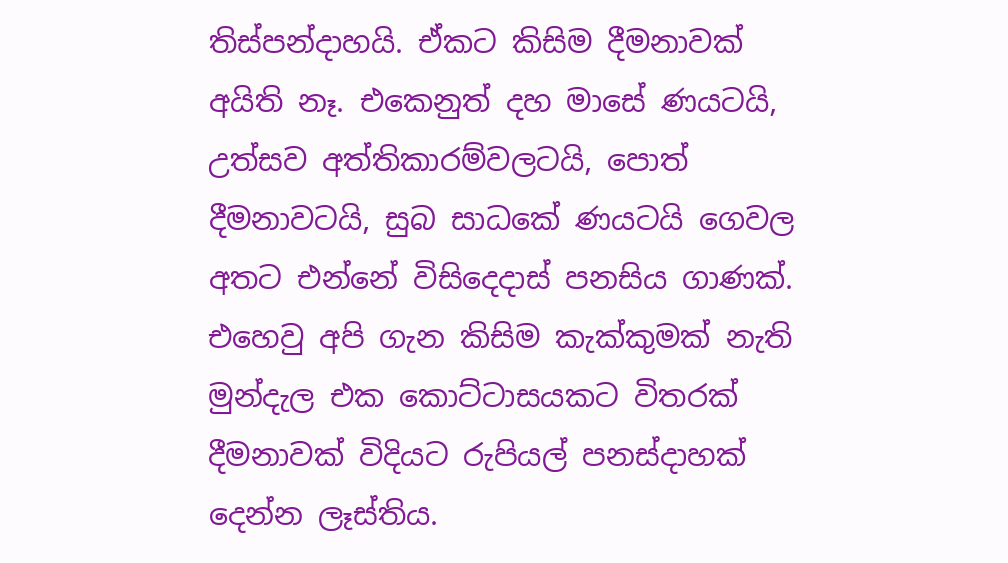තිස්පන්දාහයි. ඒකට කිසිම දීමනාවක් අයිති නෑ. එකෙනුත් දහ මාසේ ණයටයි, උත්සව අත්තිකාරම්වලටයි, පොත් දීමනාවටයි, සුබ සාධකේ ණයටයි ගෙවල අතට එන්නේ විසිදෙදාස් පනසිය ගාණක්.
එහෙවු අපි ගැන කිසිම කැක්කුමක් නැති මුන්දැල එක කොට්ටාසයකට විතරක් දීමනාවක් විදියට රුපියල් පනස්දාහක් දෙන්න ලෑස්තිය.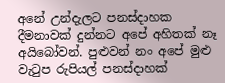අනේ උන්දැලට පනස්දාහක දීමනාවක් දුන්නට අපේ අහිතක් නෑ අයිබෝවන්. පුළුවන් නං අපේ මුළු වැටුප රුපියල් පනස්දාහක්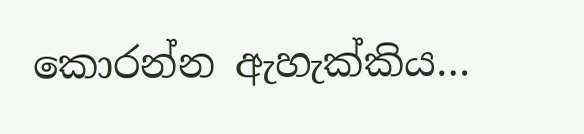කොරන්න ඇහැක්කිය…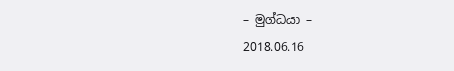– මුග්ධයා –
2018.06.16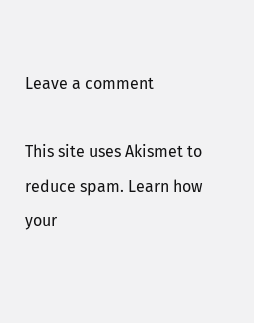Leave a comment

This site uses Akismet to reduce spam. Learn how your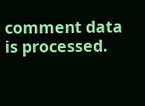comment data is processed.